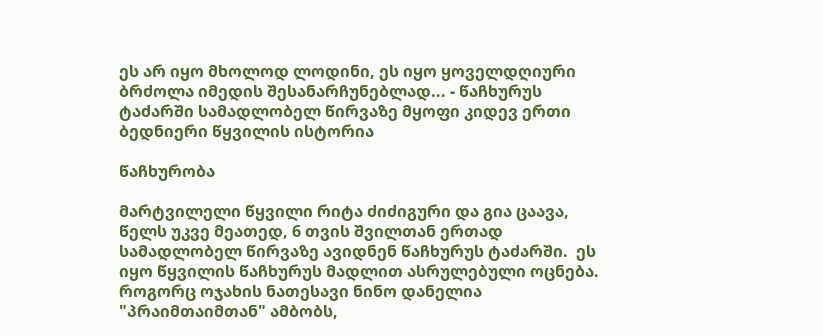ეს არ იყო მხოლოდ ლოდინი, ეს იყო ყოველდღიური ბრძოლა იმედის შესანარჩუნებლად... - წაჩხურუს ტაძარში სამადლობელ წირვაზე მყოფი კიდევ ერთი ბედნიერი წყვილის ისტორია

წაჩხურობა

მარტვილელი წყვილი რიტა ძიძიგური და გია ცაავა, წელს უკვე მეათედ, 6 თვის შვილთან ერთად სამადლობელ წირვაზე ავიდნენ წაჩხურუს ტაძარში.  ეს იყო წყვილის წაჩხურუს მადლით ასრულებული ოცნება.
როგორც ოჯახის ნათესავი ნინო დანელია "პრაიმთაიმთან" ამბობს,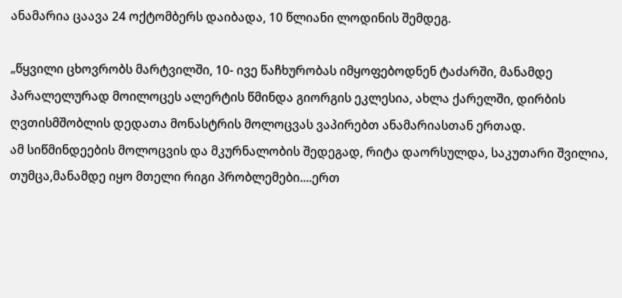ანამარია ცაავა 24 ოქტომბერს დაიბადა, 10 წლიანი ლოდინის შემდეგ.

„წყვილი ცხოვრობს მარტვილში, 10- ივე წაჩხურობას იმყოფებოდნენ ტაძარში, მანამდე პარალელურად მოილოცეს ალერტის წმინდა გიორგის ეკლესია, ახლა ქარელში, დირბის ღვთისმშობლის დედათა მონასტრის მოლოცვას ვაპირებთ ანამარიასთან ერთად.
ამ სიწმინდეების მოლოცვის და მკურნალობის შედეგად, რიტა დაორსულდა, საკუთარი შვილია, თუმცა,მანამდე იყო მთელი რიგი პრობლემები....ერთ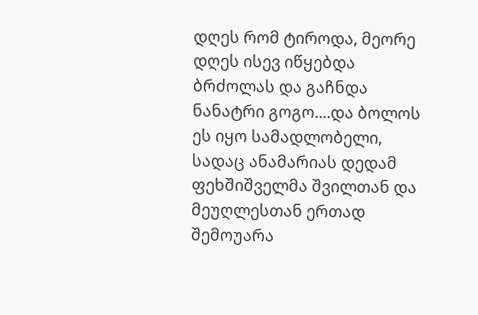დღეს რომ ტიროდა, მეორე დღეს ისევ იწყებდა ბრძოლას და გაჩნდა ნანატრი გოგო....და ბოლოს ეს იყო სამადლობელი, სადაც ანამარიას დედამ ფეხშიშველმა შვილთან და მეუღლესთან ერთად შემოუარა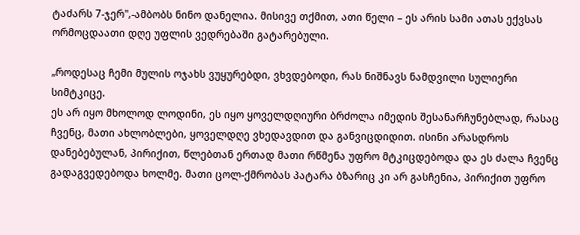ტაძარს 7-ჯერ",-ამბობს ნინო დანელია. მისივე თქმით, ათი წელი – ეს არის სამი ათას ექვსას ორმოცდაათი დღე უფლის ვედრებაში გატარებული.

„როდესაც ჩემი მულის ოჯახს ვუყურებდი, ვხვდებოდი, რას ნიშნავს ნამდვილი სულიერი სიმტკიცე.
ეს არ იყო მხოლოდ ლოდინი, ეს იყო ყოველდღიური ბრძოლა იმედის შესანარჩუნებლად, რასაც ჩვენც, მათი ახლობლები, ყოველდღე ვხედავდით და განვიცდიდით. ისინი არასდროს დანებებულან, პირიქით, წლებთან ერთად მათი რწმენა უფრო მტკიცდებოდა და ეს ძალა ჩვენც გადაგვედებოდა ხოლმე. მათი ცოლ-ქმრობას პატარა ბზარიც კი არ გასჩენია, პირიქით უფრო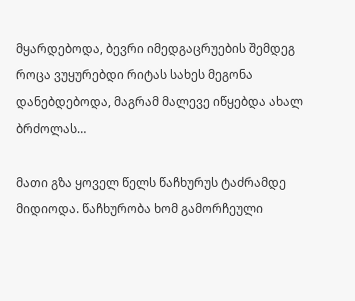მყარდებოდა, ბევრი იმედგაცრუების შემდეგ როცა ვუყურებდი რიტას სახეს მეგონა დანებდებოდა, მაგრამ მალევე იწყებდა ახალ ბრძოლას…

მათი გზა ყოველ წელს წაჩხურუს ტაძრამდე მიდიოდა. წაჩხურობა ხომ გამორჩეული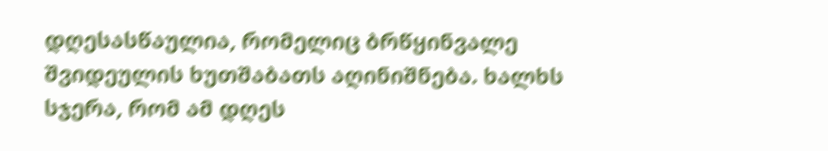დღესასწაულია, რომელიც ბრწყინვალე შვიდეულის ხუთშაბათს აღინიშნება. ხალხს სჯერა, რომ ამ დღეს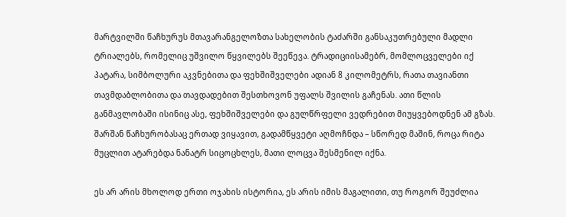მარტვილში წაჩხურუს მთავარანგელოზთა სახელობის ტაძარში განსაკუთრებული მადლი ტრიალებს, რომელიც უშვილო წყვილებს შეეწევა. ტრადიციისამებრ, მომლოცველები იქ პატარა, სიმბოლური აკვნებითა და ფეხშიშველები ადიან 8 კილომეტრს, რათა თავიანთი თავმდაბლობითა და თავდადებით შესთხოვონ უფალს შვილის გაჩენას. ათი წლის განმავლობაში ისინიც ასე, ფეხშიშველები და გულწრფელი ვედრებით მიუყვებოდნენ ამ გზას. შარშან წაჩხურობასაც ერთად ვიყავით, გადამწყვეტი აღმოჩნდა – სწორედ მაშინ, როცა რიტა მუცლით ატარებდა ნანატრ სიცოცხლეს, მათი ლოცვა შესმენილ იქნა.

ეს არ არის მხოლოდ ერთი ოჯახის ისტორია, ეს არის იმის მაგალითი, თუ როგორ შეუძლია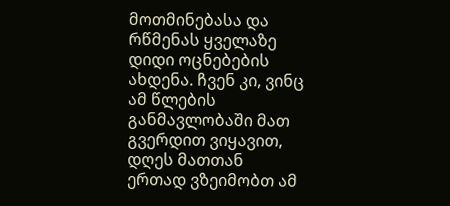მოთმინებასა და რწმენას ყველაზე დიდი ოცნებების ახდენა. ჩვენ კი, ვინც ამ წლების განმავლობაში მათ გვერდით ვიყავით, დღეს მათთან ერთად ვზეიმობთ ამ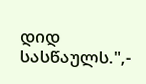დიდ სასწაულს.",-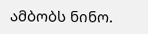ამბობს ნინო.